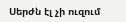Սերժն էլ չի ուզում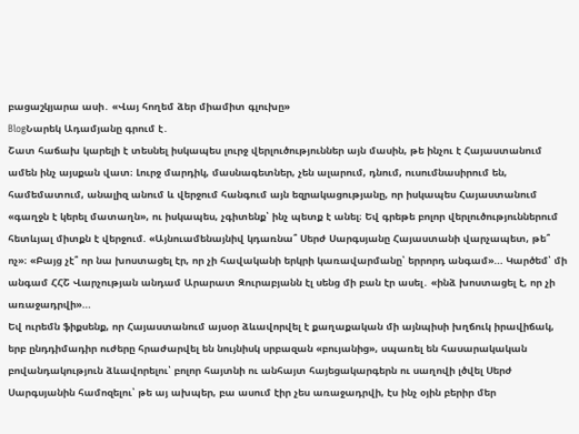բացաշկյարա ասի․ «Վայ հողեմ ձեր միամիտ գլուխը»
BlogՆարեկ Ադամյանը գրում է․
Շատ հաճախ կարելի է տեսնել իսկապես լուրջ վերլուծություններ այն մասին, թե ինչու է Հայաստանում ամեն ինչ այսքան վատ։ Լուրջ մարդիկ, մասնագետներ, չեն ալարում, դնում, ուսումնասիրում են, համեմատում, անալիզ անում և վերջում հանգում այն եզրակացությանը, որ իսկապես Հայաստանում «գաղջն է կերել մատաղն», ու իսկապես, չգիտենք՝ ինչ պետք է անել։ Եվ գրեթե բոլոր վերլուծություններում հետևյալ միտքն է վերջում. «Այնուամենայնիվ կդառնա՞ Սերժ Սարգսյանը Հայաստանի վարչապետ, թե՞ ոչ»։ «Բայց չէ՞ որ նա խոստացել էր, որ չի հավականի երկրի կառավարմանը՝ երրորդ անգամ»... Կարծեմ՝ մի անգամ ՀՀՇ Վարչության անդամ Արարատ Զուրաբյանն էլ սենց մի բան էր ասել․ «ինձ խոստացել է, որ չի առաջադրվի»...
Եվ ուրեմն ֆիքսենք, որ Հայաստանում այսօր ձևավորվել է քաղաքական մի այնպիսի խղճուկ իրավիճակ, երբ ընդդիմադիր ուժերը հրաժարվել են նույնիսկ սրբազան «բույանից», սպառել են հասարակական բովանդակություն ձևավորելու՝ բոլոր հայտնի ու անհայտ հայեցակարգերն ու սաղովի լծվել Սերժ Սարգսյանին համոզելու՝ թե այ ախպեր, բա ասում էիր չես առաջադրվի, էս ինչ օյին բերիր մեր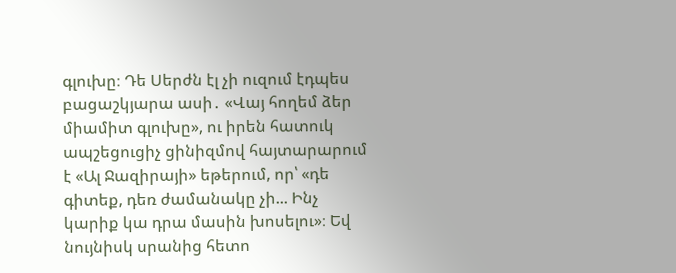գլուխը։ Դե Սերժն էլ չի ուզում էդպես բացաշկյարա ասի․ «Վայ հողեմ ձեր միամիտ գլուխը», ու իրեն հատուկ ապշեցուցիչ ցինիզմով հայտարարում է «Ալ Ջազիրայի» եթերում, որ՝ «դե գիտեք, դեռ ժամանակը չի... Ինչ կարիք կա դրա մասին խոսելու»։ Եվ նույնիսկ սրանից հետո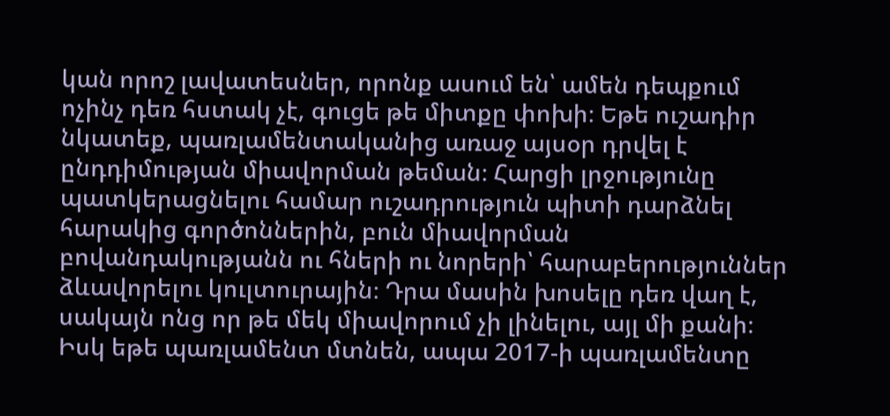կան որոշ լավատեսներ, որոնք ասում են՝ ամեն դեպքում ոչինչ դեռ հստակ չէ, գուցե թե միտքը փոխի։ Եթե ուշադիր նկատեք, պառլամենտականից առաջ այսօր դրվել է ընդդիմության միավորման թեման։ Հարցի լրջությունը պատկերացնելու համար ուշադրություն պիտի դարձնել հարակից գործոններին, բուն միավորման բովանդակությանն ու հների ու նորերի՝ հարաբերություններ ձևավորելու կուլտուրային։ Դրա մասին խոսելը դեռ վաղ է, սակայն ոնց որ թե մեկ միավորում չի լինելու, այլ մի քանի։ Իսկ եթե պառլամենտ մտնեն, ապա 2017-ի պառլամենտը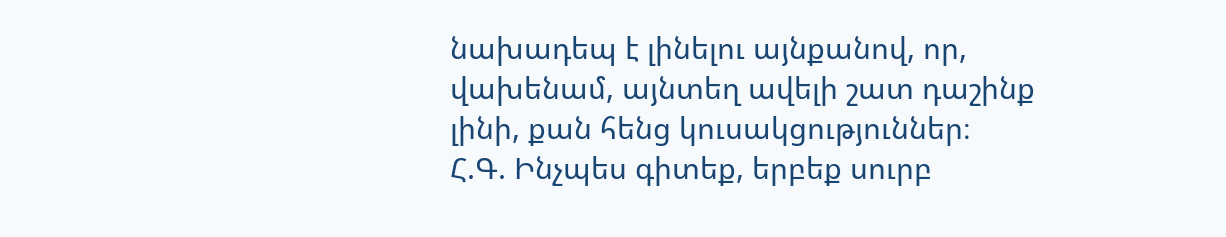նախադեպ է լինելու այնքանով, որ, վախենամ, այնտեղ ավելի շատ դաշինք լինի, քան հենց կուսակցություններ։
Հ.Գ. Ինչպես գիտեք, երբեք սուրբ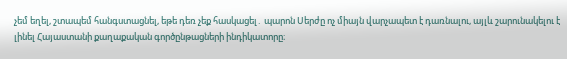չեմ եղել, շտապեմ հանգստացնել, եթե դեռ չեք հասկացել․ պարոն Սերժը ոչ միայն վարչապետ է դառնալու, այլև շարունակելու է լինել Հայաստանի քաղաքական գործընթացների ինդիկատորը։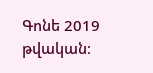Գոնե 2019 թվական։